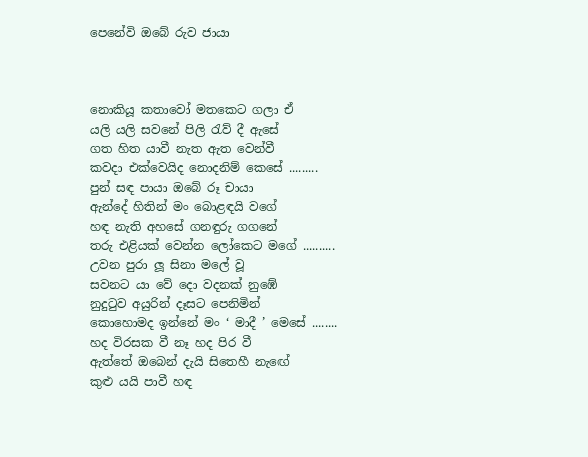පෙනේවි ඔබේ රුව ජායා



නොකියූ කතාවෝ මතකෙට ගලා ඒ
යලි යලි සවනේ පිලි රැව් දී ඇසේ
ගත හිත යාවී නැත ඇත වෙන්වී
කවදා එක්වෙයිද නොදනිම් කෙසේ .........
පුන් සඳ පායා ඔබේ රූ චායා
ඇන්දේ හිතින් මං බොළඳයි වගේ
හඳ නැති අහසේ ගනඳුරු ගගනේ
තරු එළියක් වෙන්න ලෝකෙට මගේ ..........
උවන පුරා ලූ සිනා මලේ වූ
සවනට යා වේ දො වදනක් නුඹේ
නුදුටුව අයුරින් දෑසට පෙනිමින්
කොහොමද ඉන්නේ මං ‘ මාදී ’ මෙසේ ........
හද විරසක වී නෑ හද පිර වී
ඇත්තේ ඔබෙන් දැයි සිතෙහී නැඟේ
කුළු යයි පාවී හඳ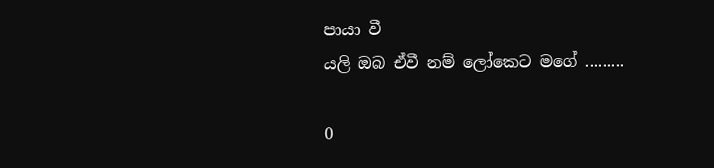පායා වී
යලි ඔබ ඒවී නම් ලෝකෙට මගේ .........

0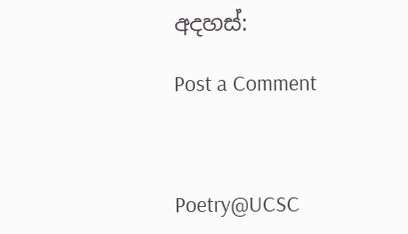අදහස්:

Post a Comment



Poetry@UCSC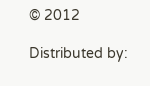© 2012

Distributed by: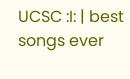UCSC :I: | best songs ever